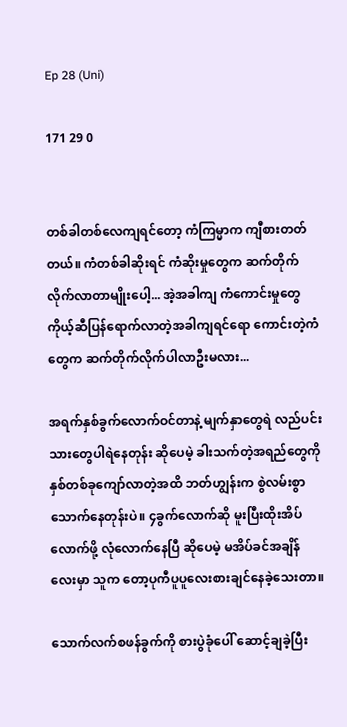Ep 28 (Uni)

171 29 0


တစ်ခါတစ်လေကျရင်တော့ ကံကြမ္မာက ကျီစားတတ်တယ်။ ကံတစ်ခါဆိုးရင် ကံဆိုးမှုတွေက ဆက်တိုက်လိုက်လာတာမျိုးပေါ့... အဲ့အခါကျ ကံကောင်းမှုတွေ ကိုယ့်ဆီပြန်ရောက်လာတဲ့အခါကျရင်ရော ကောင်းတဲ့ကံတွေက ဆက်တိုက်လိုက်ပါလာဦးမလား...

အရက်နှစ်ခွက်လောက်ဝင်တာနဲ့ မျက်နှာတွေရဲ လည်ပင်းသားတွေပါရဲနေတုန်း ဆိုပေမဲ့ ခါးသက်တဲ့အရည်တွေကို နှစ်တစ်ခုကျော်လာတဲ့အထိ ဘတ်ဟျွန်းက စွဲလမ်းစွာသောက်နေတုန်းပဲ။ ၄ခွက်လောက်ဆို မူးပြီးထိုးအိပ်လောက်ဖို့ လုံလောက်နေပြီ ဆိုပေမဲ့ မအိပ်ခင်အချိန်လေးမှာ သူက တော့ပုကီပူပူလေးစားချင်နေခဲ့သေးတာ။

သောက်လက်စဖန်ခွက်ကို စားပွဲခုံပေါ် ဆောင့်ချခဲ့ပြီး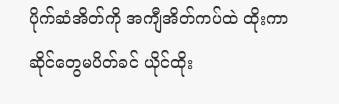ပိုက်ဆံအိတ်ကို အကျီအိတ်ကပ်ထဲ ထိုးကာ ဆိုင်တွေမပိတ်ခင် ယိုင်ထိုး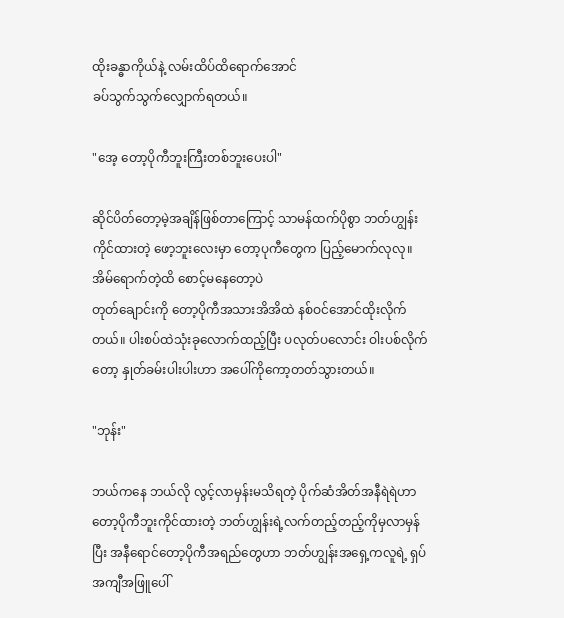ထိုးခန္ဓာကိုယ်နဲ့ လမ်းထိပ်ထိရောက်အောင်
ခပ်သွက်သွက်လျှောက်ရတယ်။

"အေ့ တော့ပိုကီဘူးကြီးတစ်ဘူးပေးပါ"

ဆိုင်ပိတ်တော့မဲ့အချိန်ဖြစ်တာကြောင့် သာမန်ထက်ပိုစွာ ဘတ်ဟျွန်းကိုင်ထားတဲ့ ဖော့ဘူးလေးမှာ တော့ပုကီတွေက ပြည့်မောက်လုလု။ အိမ်ရောက်တဲ့ထိ စောင့်မနေတော့ပဲ
တုတ်ချောင်းကို တော့ပိုကီအသားအိအိထဲ နစ်ဝင်အောင်ထိုးလိုက်တယ်။ ပါးစပ်ထဲသုံးခုလောက်ထည့်ပြီး ပလုတ်ပလောင်း ဝါးပစ်လိုက်တော့ နှုတ်ခမ်းပါးပါးဟာ အပေါ်ကိုကော့တတ်သွားတယ်။

"ဘုန်း"

ဘယ်ကနေ ဘယ်လို လွင့်လာမှန်းမသိရတဲ့ ပိုက်ဆံအိတ်အနီရဲရဲဟာ တော့ပိုကီဘူးကိုင်ထားတဲ့ ဘတ်ဟျွန်းရဲ့လက်တည့်တည့်ကိုမှလာမှန်ပြီး အနီရောင်တော့ပိုကီအရည်တွေဟာ ဘတ်ဟျွန်းအရှေ့ကလူရဲ့ ရှပ်အကျီအဖြူပေါ်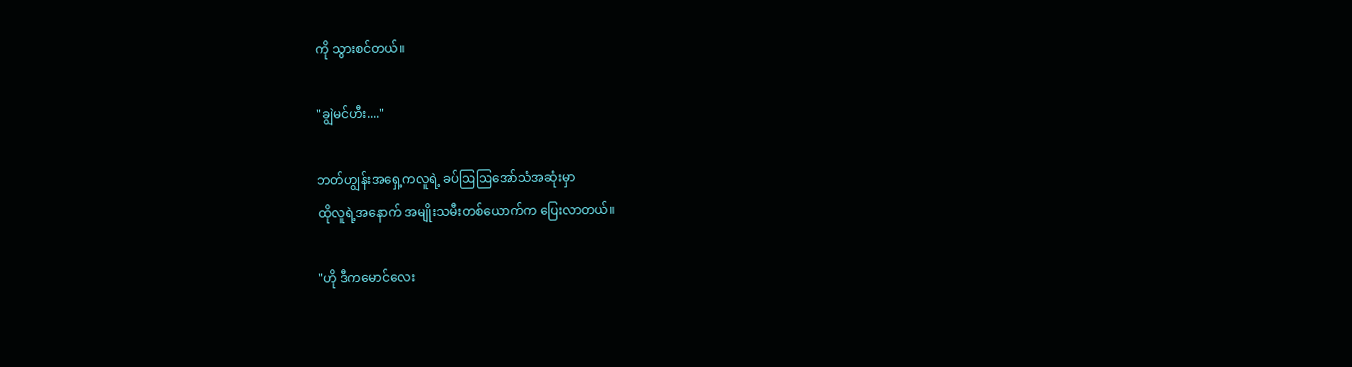ကို သွားစင်တယ်။

"ချွဲမင်ဟီး...."

ဘတ်ဟျွန်းအရှေ့ကလူရဲ့ ခပ်ဩဩအော်သံအဆုံးမှာ
ထိုလူရဲ့အနောက် အမျိုးသမီးတစ်ယောက်က ပြေးလာတယ်။

"ဟို ဒီကမောင်လေး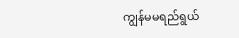ကျွန်မမရည်ရွယ်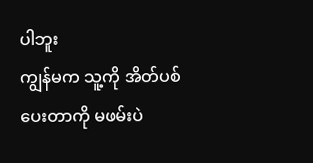ပါဘူး
ကျွန်မက သူ့ကို အိတ်ပစ်ပေးတာကို မဖမ်းပဲ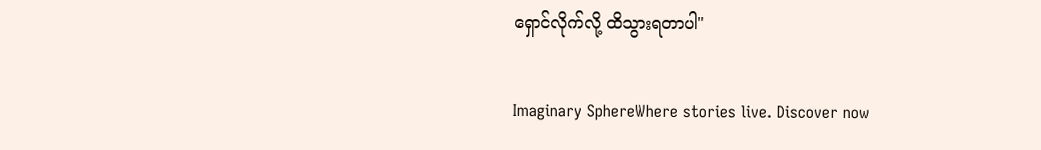ရှောင်လိုက်လို့ ထိသွားရတာပါ"

Imaginary SphereWhere stories live. Discover now